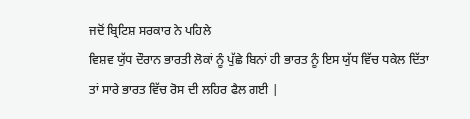ਜਦੋਂ ਬ੍ਰਿਟਿਸ਼ ਸਰਕਾਰ ਨੇ ਪਹਿਲੇ
ਵਿਸ਼ਵ ਯੁੱਧ ਦੌਰਾਨ ਭਾਰਤੀ ਲੋਕਾਂ ਨੂੰ ਪੁੱਛੇ ਬਿਨਾਂ ਹੀ ਭਾਰਤ ਨੂੰ ਇਸ ਯੁੱਧ ਵਿੱਚ ਧਕੇਲ ਦਿੱਤਾ
ਤਾਂ ਸਾਰੇ ਭਾਰਤ ਵਿੱਚ ਰੋਸ ਦੀ ਲਹਿਰ ਫੈਲ ਗਈ |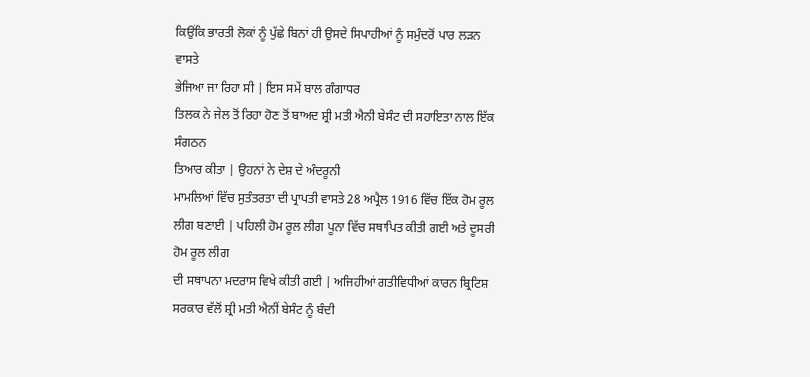ਕਿਉਂਕਿ ਭਾਰਤੀ ਲੋਕਾਂ ਨੂੰ ਪੁੱਛੇ ਬਿਨਾਂ ਹੀ ਉਸਦੇ ਸਿਪਾਹੀਆਂ ਨੂੰ ਸਮੁੰਦਰੋਂ ਪਾਰ ਲੜਨ ਵਾਸਤੇ
ਭੇਜਿਆ ਜਾ ਰਿਹਾ ਸੀ | ਇਸ ਸਮੇਂ ਬਾਲ ਗੰਗਾਧਰ
ਤਿਲਕ ਨੇ ਜੇਲ ਤੋਂ ਰਿਹਾ ਹੋਣ ਤੋਂ ਬਾਅਦ ਸ਼੍ਰੀ ਮਤੀ ਐਨੀ ਬੇਸੰਟ ਦੀ ਸਹਾਇਤਾ ਨਾਲ ਇੱਕ ਸੰਗਠਨ
ਤਿਆਰ ਕੀਤਾ | ਉਹਨਾਂ ਨੇ ਦੇਸ਼ ਦੇ ਅੰਦਰੂਨੀ
ਮਾਮਲਿਆਂ ਵਿੱਚ ਸੁਤੰਤਰਤਾ ਦੀ ਪ੍ਰਾਪਤੀ ਵਾਸਤੇ 28 ਅਪ੍ਰੈਲ 1916 ਵਿੱਚ ਇੱਕ ਹੋਮ ਰੂਲ ਲੀਗ ਬਣਾਈ | ਪਹਿਲੀ ਹੋਮ ਰੂਲ ਲੀਗ ਪੂਨਾ ਵਿੱਚ ਸਥਾਪਿਤ ਕੀਤੀ ਗਈ ਅਤੇ ਦੂਸਰੀ ਹੋਮ ਰੂਲ ਲੀਗ
ਦੀ ਸਥਾਪਨਾ ਮਦਰਾਸ ਵਿਖੇ ਕੀਤੀ ਗਈ | ਅਜਿਹੀਆਂ ਗਤੀਵਿਧੀਆਂ ਕਾਰਨ ਬ੍ਰਿਟਿਸ਼ ਸਰਕਾਰ ਵੱਲੋਂ ਸ਼੍ਰੀ ਮਤੀ ਐਨੀਂ ਬੇਸੰਟ ਨੂੰ ਬੰਦੀ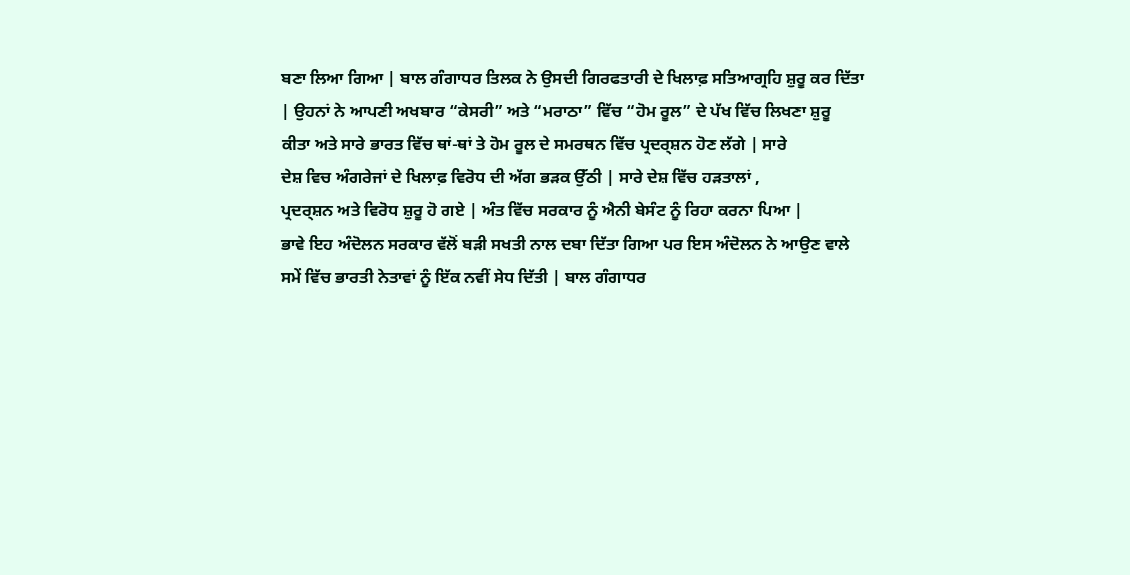ਬਣਾ ਲਿਆ ਗਿਆ | ਬਾਲ ਗੰਗਾਧਰ ਤਿਲਕ ਨੇ ਉਸਦੀ ਗਿਰਫਤਾਰੀ ਦੇ ਖਿਲਾਫ਼ ਸਤਿਆਗ੍ਰਹਿ ਸ਼ੁਰੂ ਕਰ ਦਿੱਤਾ
| ਉਹਨਾਂ ਨੇ ਆਪਣੀ ਅਖਬਾਰ “ਕੇਸਰੀ” ਅਤੇ “ਮਰਾਠਾ” ਵਿੱਚ “ਹੋਮ ਰੂਲ” ਦੇ ਪੱਖ ਵਿੱਚ ਲਿਖਣਾ ਸ਼ੁਰੂ
ਕੀਤਾ ਅਤੇ ਸਾਰੇ ਭਾਰਤ ਵਿੱਚ ਥਾਂ-ਥਾਂ ਤੇ ਹੋਮ ਰੂਲ ਦੇ ਸਮਰਥਨ ਵਿੱਚ ਪ੍ਰਦਰ੍ਸ਼ਨ ਹੋਣ ਲੱਗੇ | ਸਾਰੇ
ਦੇਸ਼ ਵਿਚ ਅੰਗਰੇਜਾਂ ਦੇ ਖਿਲਾਫ਼ ਵਿਰੋਧ ਦੀ ਅੱਗ ਭੜਕ ਉੱਠੀ | ਸਾਰੇ ਦੇਸ਼ ਵਿੱਚ ਹੜਤਾਲਾਂ ,
ਪ੍ਰਦਰ੍ਸ਼ਨ ਅਤੇ ਵਿਰੋਧ ਸ਼ੁਰੂ ਹੋ ਗਏ | ਅੰਤ ਵਿੱਚ ਸਰਕਾਰ ਨੂੰ ਐਨੀ ਬੇਸੰਟ ਨੂੰ ਰਿਹਾ ਕਰਨਾ ਪਿਆ |
ਭਾਵੇ ਇਹ ਅੰਦੋਲਨ ਸਰਕਾਰ ਵੱਲੋਂ ਬੜੀ ਸਖਤੀ ਨਾਲ ਦਬਾ ਦਿੱਤਾ ਗਿਆ ਪਰ ਇਸ ਅੰਦੋਲਨ ਨੇ ਆਉਣ ਵਾਲੇ
ਸਮੇਂ ਵਿੱਚ ਭਾਰਤੀ ਨੇਤਾਵਾਂ ਨੂੰ ਇੱਕ ਨਵੀਂ ਸੇਧ ਦਿੱਤੀ | ਬਾਲ ਗੰਗਾਧਰ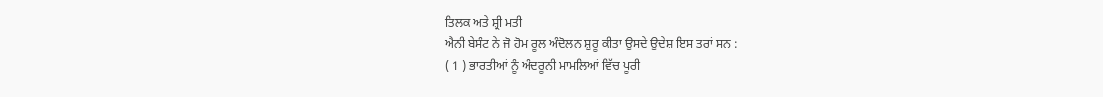ਤਿਲਕ ਅਤੇ ਸ਼੍ਰੀ ਮਤੀ
ਐਨੀ ਬੇਸੰਟ ਨੇ ਜੋ ਹੋਮ ਰੂਲ ਅੰਦੋਲਨ ਸ਼ੁਰੂ ਕੀਤਾ ਉਸਦੇ ਉਦੇਸ਼ ਇਸ ਤਰਾਂ ਸਨ :
( 1 ) ਭਾਰਤੀਆਂ ਨੂੰ ਅੰਦਰੂਨੀ ਮਾਮਲਿਆਂ ਵਿੱਚ ਪੂਰੀ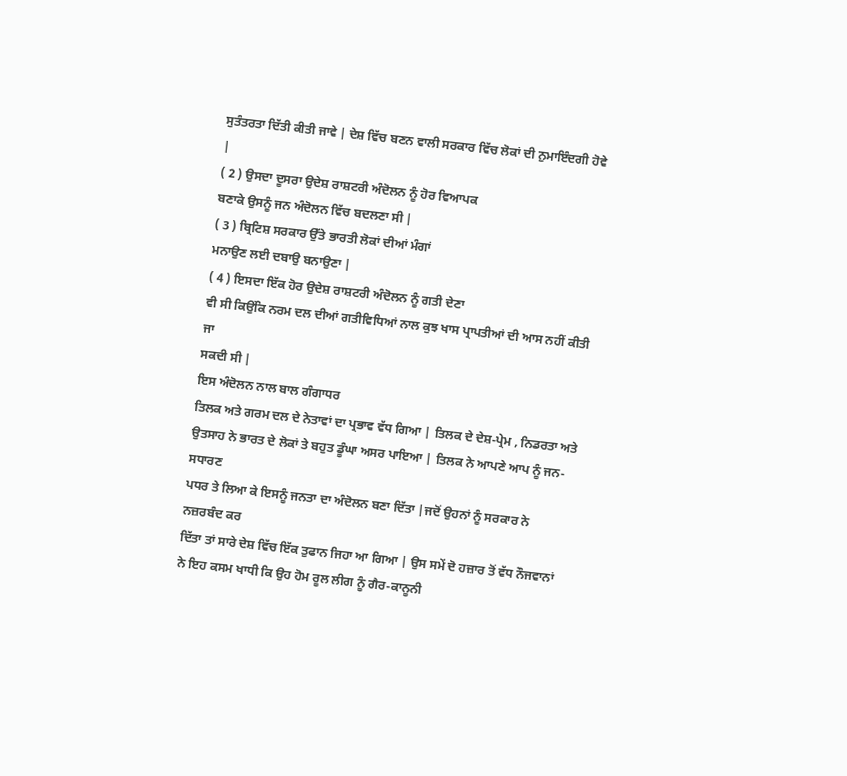ਸੁਤੰਤਰਤਾ ਦਿੱਤੀ ਕੀਤੀ ਜਾਵੇ | ਦੇਸ਼ ਵਿੱਚ ਬਣਨ ਵਾਲੀ ਸਰਕਾਰ ਵਿੱਚ ਲੋਕਾਂ ਦੀ ਨੁਮਾਇੰਦਗੀ ਹੋਵੇ
|
( 2 ) ਉਸਦਾ ਦੂਸਰਾ ਉਦੇਸ਼ ਰਾਸ਼ਟਰੀ ਅੰਦੋਲਨ ਨੂੰ ਹੋਰ ਵਿਆਪਕ
ਬਣਾਕੇ ਉਸਨੂੰ ਜਨ ਅੰਦੋਲਨ ਵਿੱਚ ਬਦਲਣਾ ਸੀ |
( 3 ) ਬ੍ਰਿਟਿਸ਼ ਸਰਕਾਰ ਉੱਤੇ ਭਾਰਤੀ ਲੋਕਾਂ ਦੀਆਂ ਮੰਗਾਂ
ਮਨਾਉਣ ਲਈ ਦਬਾਉ ਬਨਾਉਣਾ |
( 4 ) ਇਸਦਾ ਇੱਕ ਹੋਰ ਉਦੇਸ਼ ਰਾਸ਼ਟਰੀ ਅੰਦੋਲਨ ਨੂੰ ਗਤੀ ਦੇਣਾ
ਵੀ ਸੀ ਕਿਉਂਕਿ ਨਰਮ ਦਲ ਦੀਆਂ ਗਤੀਵਿਧਿਆਂ ਨਾਲ ਕੁਝ ਖਾਸ ਪ੍ਰਾਪਤੀਆਂ ਦੀ ਆਸ ਨਹੀਂ ਕੀਤੀ ਜਾ
ਸਕਦੀ ਸੀ |
ਇਸ ਅੰਦੋਲਨ ਨਾਲ ਬਾਲ ਗੰਗਾਧਰ
ਤਿਲਕ ਅਤੇ ਗਰਮ ਦਲ ਦੇ ਨੇਤਾਵਾਂ ਦਾ ਪ੍ਰਭਾਵ ਵੱਧ ਗਿਆ | ਤਿਲਕ ਦੇ ਦੇਸ਼-ਪ੍ਰੇਮ , ਨਿਡਰਤਾ ਅਤੇ
ਉਤਸਾਹ ਨੇ ਭਾਰਤ ਦੇ ਲੋਕਾਂ ਤੇ ਬਹੁਤ ਡੂੰਘਾ ਅਸਰ ਪਾਇਆ | ਤਿਲਕ ਨੇ ਆਪਣੇ ਆਪ ਨੂੰ ਜਨ-ਸਧਾਰਣ
ਪਧਰ ਤੇ ਲਿਆ ਕੇ ਇਸਨੂੰ ਜਨਤਾ ਦਾ ਅੰਦੋਲਨ ਬਣਾ ਦਿੱਤਾ |ਜਦੋਂ ਉਹਨਾਂ ਨੂੰ ਸਰਕਾਰ ਨੇ ਨਜ਼ਰਬੰਦ ਕਰ
ਦਿੱਤਾ ਤਾਂ ਸਾਰੇ ਦੇਸ਼ ਵਿੱਚ ਇੱਕ ਤੁਫਾਨ ਜਿਹਾ ਆ ਗਿਆ | ਉਸ ਸਮੇਂ ਦੋ ਹਜ਼ਾਰ ਤੋਂ ਵੱਧ ਨੌਜਵਾਨਾਂ
ਨੇ ਇਹ ਕਸਮ ਖਾਧੀ ਕਿ ਉਹ ਹੋਮ ਰੂਲ ਲੀਗ ਨੂੰ ਗੈਰ-ਕਾਨੂਨੀ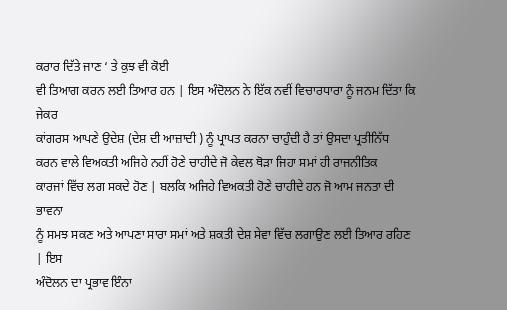ਕਰਾਰ ਦਿੱਤੇ ਜਾਣ ‘ ਤੇ ਕੁਝ ਵੀ ਕੋਈ
ਵੀ ਤਿਆਗ ਕਰਨ ਲਈ ਤਿਆਰ ਹਨ | ਇਸ ਅੰਦੋਲਨ ਨੇ ਇੱਕ ਨਵੀਂ ਵਿਚਾਰਧਾਰਾ ਨੂੰ ਜਨਮ ਦਿੱਤਾ ਕਿ ਜੇਕਰ
ਕਾਂਗਰਸ ਆਪਣੇ ਉਦੇਸ਼ (ਦੇਸ਼ ਦੀ ਆਜ਼ਾਦੀ ) ਨੂੰ ਪ੍ਰਾਪਤ ਕਰਨਾ ਚਾਹੁੰਦੀ ਹੈ ਤਾਂ ਉਸਦਾ ਪ੍ਰਤੀਨਿੱਧ
ਕਰਨ ਵਾਲੇ ਵਿਅਕਤੀ ਅਜਿਹੇ ਨਹੀਂ ਹੋਣੇ ਚਾਹੀਦੇ ਜੋ ਕੇਵਲ ਥੋੜਾ ਜਿਹਾ ਸਮਾਂ ਹੀ ਰਾਜਨੀਤਿਕ
ਕਾਰਜਾਂ ਵਿੱਚ ਲਗ ਸਕਦੇ ਹੋਣ | ਬਲਕਿ ਅਜਿਹੇ ਵਿਅਕਤੀ ਹੋਣੇ ਚਾਹੀਦੇ ਹਨ ਜੋ ਆਮ ਜਨਤਾ ਦੀ ਭਾਵਨਾ
ਨੂੰ ਸਮਝ ਸਕਣ ਅਤੇ ਆਪਣਾ ਸਾਰਾ ਸਮਾਂ ਅਤੇ ਸ਼ਕਤੀ ਦੇਸ਼ ਸੇਵਾ ਵਿੱਚ ਲਗਾਉਣ ਲਈ ਤਿਆਰ ਰਹਿਣ | ਇਸ
ਅੰਦੋਲਨ ਦਾ ਪ੍ਰਭਾਵ ਇੰਨਾ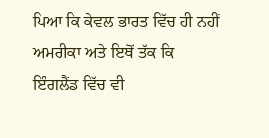ਪਿਆ ਕਿ ਕੇਵਲ ਭਾਰਤ ਵਿੱਚ ਹੀ ਨਹੀਂ ਅਮਰੀਕਾ ਅਤੇ ਇਥੋਂ ਤੱਕ ਕਿ
ਇੰਗਲੈਂਡ ਵਿੱਚ ਵੀ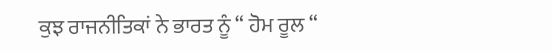ਕੁਝ ਰਾਜਨੀਤਿਕਾਂ ਨੇ ਭਾਰਤ ਨੂੰ “ ਹੋਮ ਰੂਲ “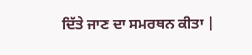ਦਿੱਤੇ ਜਾਣ ਦਾ ਸਮਰਥਨ ਕੀਤਾ |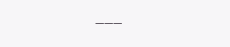___